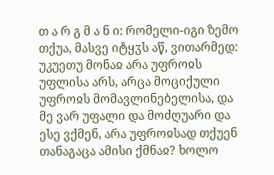თ ა რ გ მ ა ნ ი: რომელი-იგი ზემო თქუა, მასვე იტყჳს აწ, ვითარმედ: უკუეთუ მონაჲ არა უფროჲს უფლისა არს, არცა მოციქული უფროჲს მომავლინებელისა, და მე ვარ უფალი და მოძღუარი და ესე ვქმენ, არა უფროჲსად თქუენ თანაგაცა ამისი ქმნაჲ? ხოლო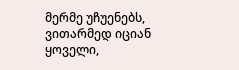მერმე უჩუენებს, ვითარმედ იციან ყოველი,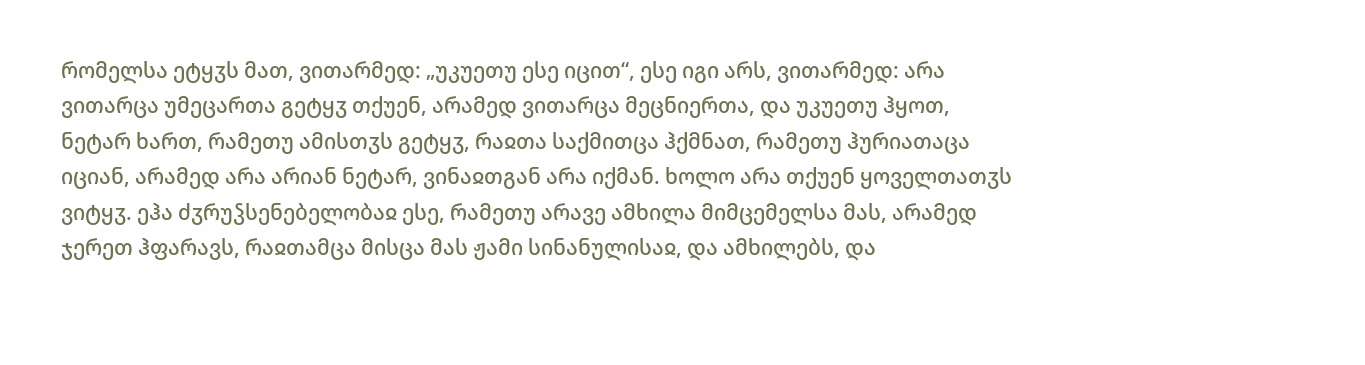რომელსა ეტყჳს მათ, ვითარმედ: „უკუეთუ ესე იცით“, ესე იგი არს, ვითარმედ: არა ვითარცა უმეცართა გეტყჳ თქუენ, არამედ ვითარცა მეცნიერთა, და უკუეთუ ჰყოთ, ნეტარ ხართ, რამეთუ ამისთჳს გეტყჳ, რაჲთა საქმითცა ჰქმნათ, რამეთუ ჰურიათაცა იციან, არამედ არა არიან ნეტარ, ვინაჲთგან არა იქმან. ხოლო არა თქუენ ყოველთათჳს ვიტყჳ. ეჰა ძჳრუჴსენებელობაჲ ესე, რამეთუ არავე ამხილა მიმცემელსა მას, არამედ ჯერეთ ჰფარავს, რაჲთამცა მისცა მას ჟამი სინანულისაჲ, და ამხილებს, და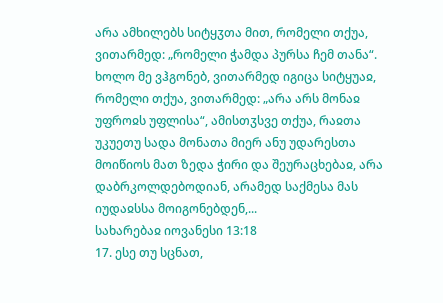არა ამხილებს სიტყჳთა მით, რომელი თქუა, ვითარმედ: „რომელი ჭამდა პურსა ჩემ თანა“. ხოლო მე ვჰგონებ, ვითარმედ იგიცა სიტყუაჲ, რომელი თქუა, ვითარმედ: „არა არს მონაჲ უფროჲს უფლისა“, ამისთჳსვე თქუა, რაჲთა უკუეთუ სადა მონათა მიერ ანუ უდარესთა მოიწიოს მათ ზედა ჭირი და შეურაცხებაჲ, არა დაბრკოლდებოდიან, არამედ საქმესა მას იუდაჲსსა მოიგონებდენ,...
სახარებაჲ იოვანესი 13:18
17. ესე თუ სცნათ,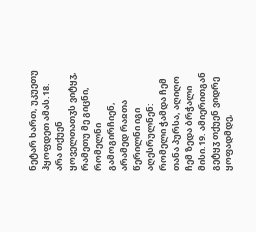ნეტარ ხართ, უკუეთუ ჰყოფდეთ ამას.18. არა თქუენ ყოველთათჳს ვიტყჳ, რამეთუ მე გიცნი, რომელნი გამოგირჩიენ, არამედ რაჲთა წერილნი იგი აღესრულნენ: რომელი ჭამდა ჩემ თანა პურსა, აღიღო ჩემ ზედა ბრჭალი მისი.19. ამიერითგან გეტყჳ თქუენ ვიდრე ყოფადმდე,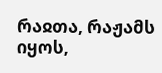რაჲთა, რაჟამს იყოს,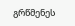გრწმენეს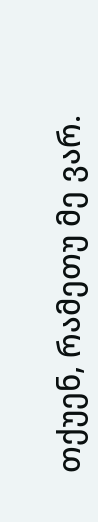თქუენ, რამეთუ მე ვარ.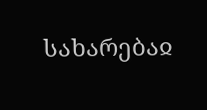სახარებაჲ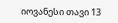იოვანესი თავი 13